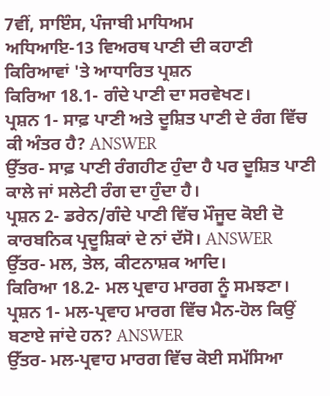7ਵੀਂ, ਸਾਇੰਸ, ਪੰਜਾਬੀ ਮਾਧਿਅਮ
ਅਧਿਆਇ-13 ਵਿਅਰਥ ਪਾਣੀ ਦੀ ਕਹਾਣੀ
ਕਿਰਿਆਵਾਂ 'ਤੇ ਆਧਾਰਿਤ ਪ੍ਰਸ਼ਨ
ਕਿਰਿਆ 18.1- ਗੰਦੇ ਪਾਣੀ ਦਾ ਸਰਵੇਖਣ।
ਪ੍ਰਸ਼ਨ 1- ਸਾਫ਼ ਪਾਣੀ ਅਤੇ ਦੂਸ਼ਿਤ ਪਾਣੀ ਦੇ ਰੰਗ ਵਿੱਚ ਕੀ ਅੰਤਰ ਹੈ? ANSWER
ਉੱਤਰ- ਸਾਫ਼ ਪਾਣੀ ਰੰਗਹੀਣ ਹੁੰਦਾ ਹੈ ਪਰ ਦੂਸ਼ਿਤ ਪਾਣੀ ਕਾਲੇ ਜਾਂ ਸਲੇਟੀ ਰੰਗ ਦਾ ਹੁੰਦਾ ਹੈ।
ਪ੍ਰਸ਼ਨ 2- ਡਰੇਨ/ਗੰਦੇ ਪਾਣੀ ਵਿੱਚ ਮੌਜੂਦ ਕੋਈ ਦੋ ਕਾਰਬਨਿਕ ਪ੍ਰਦੂਸ਼ਿਕਾਂ ਦੇ ਨਾਂ ਦੱਸੋ। ANSWER
ਉੱਤਰ- ਮਲ, ਤੇਲ, ਕੀਟਨਾਸ਼ਕ ਆਦਿ।
ਕਿਰਿਆ 18.2- ਮਲ ਪ੍ਰਵਾਹ ਮਾਰਗ ਨੂੰ ਸਮਝਣਾ।
ਪ੍ਰਸ਼ਨ 1- ਮਲ-ਪ੍ਰਵਾਹ ਮਾਰਗ ਵਿੱਚ ਮੈਨ-ਹੋਲ ਕਿਉਂ ਬਣਾਏ ਜਾਂਦੇ ਹਨ? ANSWER
ਉੱਤਰ- ਮਲ-ਪ੍ਰਵਾਹ ਮਾਰਗ ਵਿੱਚ ਕੋਈ ਸਮੱਸਿਆ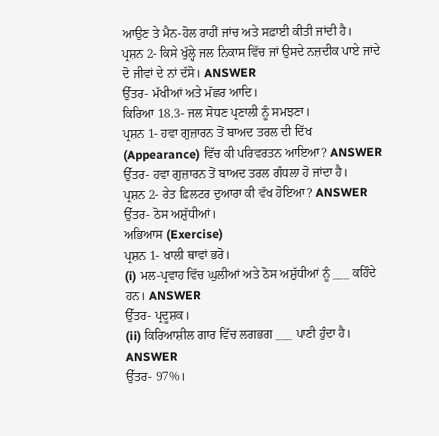ਆਉਣ ਤੇ ਮੈਨ-ਹੋਲ ਰਾਹੀਂ ਜਾਂਚ ਅਤੇ ਸਫ਼ਾਈ ਕੀਤੀ ਜਾਂਦੀ ਹੈ।
ਪ੍ਰਸ਼ਨ 2- ਕਿਸੇ ਖੁੱਲ੍ਹੇ ਜਲ ਨਿਕਾਸ ਵਿੱਚ ਜਾਂ ਉਸਦੇ ਨਜ਼ਦੀਕ ਪਾਏ ਜਾਂਦੇ ਦੋ ਜੀਵਾਂ ਦੇ ਨਾਂ ਦੱਸੋ। ANSWER
ਉੱਤਰ- ਮੱਖੀਆਂ ਅਤੇ ਮੱਛਰ ਆਦਿ।
ਕਿਰਿਆ 18.3- ਜਲ ਸੋਧਣ ਪ੍ਰਣਾਲੀ ਨੂੰ ਸਮਝਣਾ।
ਪ੍ਰਸ਼ਨ 1- ਹਵਾ ਗੁਜ਼ਾਰਨ ਤੋਂ ਬਾਅਦ ਤਰਲ ਦੀ ਦਿੱਖ (Appearance) ਵਿੱਚ ਕੀ ਪਰਿਵਰਤਨ ਆਇਆ? ANSWER
ਉੱਤਰ- ਹਵਾ ਗੁਜ਼ਾਰਨ ਤੋਂ ਬਾਅਦ ਤਰਲ ਗੰਧਲਾ ਹੋ ਜਾਂਦਾ ਹੈ।
ਪ੍ਰਸ਼ਨ 2- ਰੇਤ ਫ਼ਿਲਟਰ ਦੁਆਰਾ ਕੀ ਵੱਖ ਹੋਇਆ? ANSWER
ਉੱਤਰ- ਠੋਸ ਅਸ਼ੁੱਧੀਆਂ।
ਅਭਿਆਸ (Exercise)
ਪ੍ਰਸ਼ਨ 1- ਖਾਲੀ ਥਾਵਾਂ ਭਰੋ।
(i) ਮਲ-ਪ੍ਰਵਾਹ ਵਿੱਚ ਘੁਲੀਆਂ ਅਤੇ ਠੋਸ ਅਸ਼ੁੱਧੀਆਂ ਨੂੰ ___ ਕਹਿੰਦੇ ਹਨ। ANSWER
ਉੱਤਰ- ਪ੍ਰਦੂਸ਼ਕ।
(ii) ਕਿਰਿਆਸ਼ੀਲ ਗਾਰ ਵਿੱਚ ਲਗਭਗ ___ ਪਾਣੀ ਹੁੰਦਾ ਹੈ। ANSWER
ਉੱਤਰ- 97%।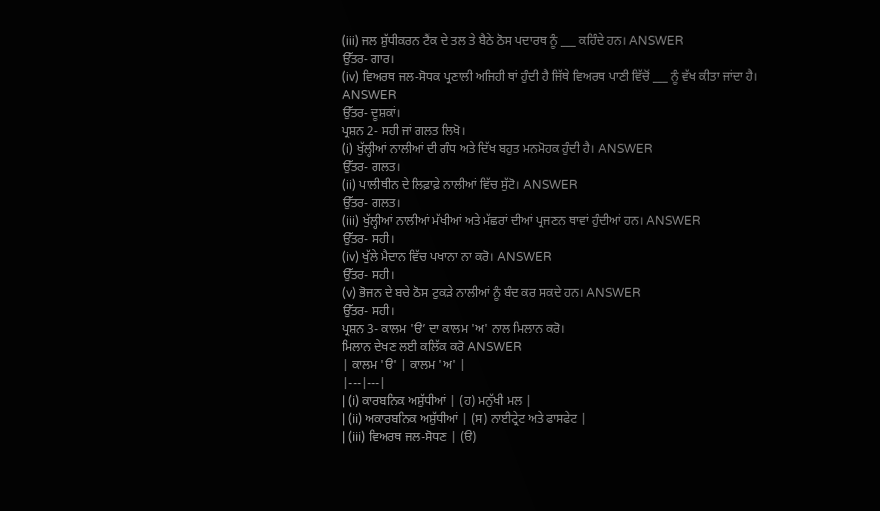(iii) ਜਲ ਸ਼ੁੱਧੀਕਰਨ ਟੈਂਕ ਦੇ ਤਲ ਤੇ ਬੈਠੇ ਠੋਸ ਪਦਾਰਥ ਨੂੰ ___ ਕਹਿੰਦੇ ਹਨ। ANSWER
ਉੱਤਰ- ਗਾਰ।
(iv) ਵਿਅਰਥ ਜਲ-ਸੋਧਕ ਪ੍ਰਣਾਲੀ ਅਜਿਹੀ ਥਾਂ ਹੁੰਦੀ ਹੈ ਜਿੱਥੇ ਵਿਅਰਥ ਪਾਣੀ ਵਿੱਚੋਂ ___ ਨੂੰ ਵੱਖ ਕੀਤਾ ਜਾਂਦਾ ਹੈ। ANSWER
ਉੱਤਰ- ਦੂਸ਼ਕਾਂ।
ਪ੍ਰਸ਼ਨ 2- ਸਹੀ ਜਾਂ ਗਲਤ ਲਿਖੋ।
(i) ਖੁੱਲ੍ਹੀਆਂ ਨਾਲੀਆਂ ਦੀ ਗੰਧ ਅਤੇ ਦਿੱਖ ਬਹੁਤ ਮਨਮੋਹਕ ਹੁੰਦੀ ਹੈ। ANSWER
ਉੱਤਰ- ਗਲਤ।
(ii) ਪਾਲੀਥੀਨ ਦੇ ਲਿਫ਼ਾਫ਼ੇ ਨਾਲੀਆਂ ਵਿੱਚ ਸੁੱਟੋ। ANSWER
ਉੱਤਰ- ਗਲਤ।
(iii) ਖੁੱਲ੍ਹੀਆਂ ਨਾਲੀਆਂ ਮੱਖੀਆਂ ਅਤੇ ਮੱਛਰਾਂ ਦੀਆਂ ਪ੍ਰਜਣਨ ਥਾਵਾਂ ਹੁੰਦੀਆਂ ਹਨ। ANSWER
ਉੱਤਰ- ਸਹੀ।
(iv) ਖੁੱਲੇ ਮੈਦਾਨ ਵਿੱਚ ਪਖਾਨਾ ਨਾ ਕਰੋ। ANSWER
ਉੱਤਰ- ਸਹੀ।
(v) ਭੋਜਨ ਦੇ ਬਚੇ ਠੋਸ ਟੁਕੜੇ ਨਾਲੀਆਂ ਨੂੰ ਬੰਦ ਕਰ ਸਕਦੇ ਹਨ। ANSWER
ਉੱਤਰ- ਸਹੀ।
ਪ੍ਰਸ਼ਨ 3- ਕਾਲਮ 'ੳ’ ਦਾ ਕਾਲਮ 'ਅ' ਨਾਲ ਮਿਲਾਨ ਕਰੋ।
ਮਿਲਾਨ ਦੇਖਣ ਲਈ ਕਲਿੱਕ ਕਰੋ ANSWER
| ਕਾਲਮ 'ੳ' | ਕਾਲਮ 'ਅ' |
|---|---|
| (i) ਕਾਰਬਨਿਕ ਅਸ਼ੁੱਧੀਆਂ | (ਹ) ਮਨੁੱਖੀ ਮਲ |
| (ii) ਅਕਾਰਬਨਿਕ ਅਸ਼ੁੱਧੀਆਂ | (ਸ) ਨਾਈਟ੍ਰੇਟ ਅਤੇ ਫਾਸਫੇਟ |
| (iii) ਵਿਅਰਥ ਜਲ-ਸੋਧਣ | (ੳ)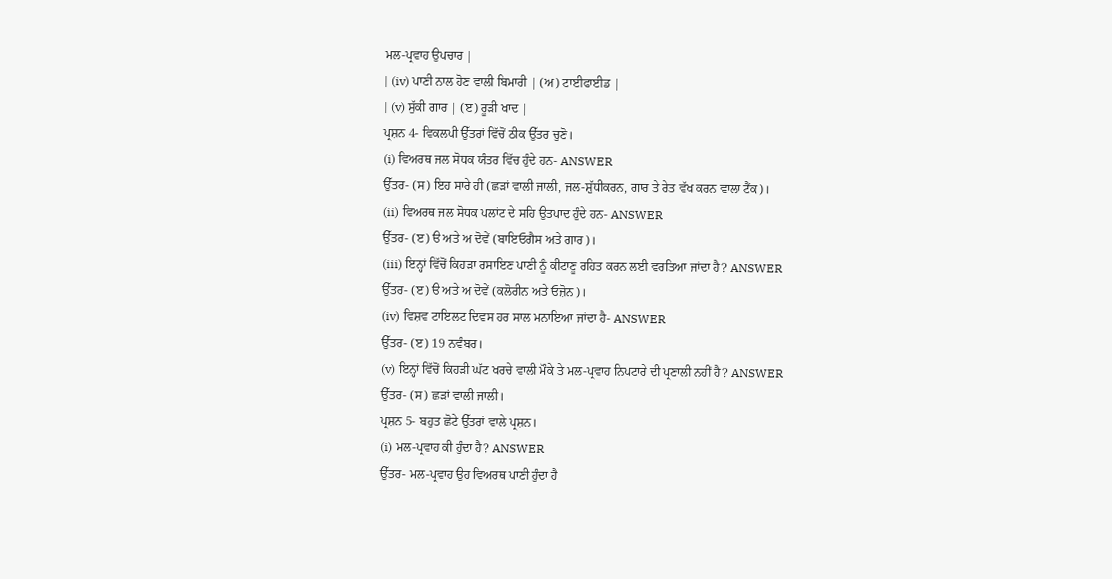ਮਲ-ਪ੍ਰਵਾਹ ਉਪਚਾਰ |
| (iv) ਪਾਣੀ ਨਾਲ ਹੋਣ ਵਾਲੀ ਬਿਮਾਰੀ | (ਅ) ਟਾਈਫਾਈਡ |
| (v) ਸੁੱਕੀ ਗਾਰ | (ੲ) ਰੂੜੀ ਖਾਦ |
ਪ੍ਰਸ਼ਨ 4- ਵਿਕਲਪੀ ਉੱਤਰਾਂ ਵਿੱਚੋਂ ਠੀਕ ਉੱਤਰ ਚੁਣੋ।
(i) ਵਿਅਰਥ ਜਲ ਸੋਧਕ ਯੰਤਰ ਵਿੱਚ ਹੁੰਦੇ ਹਨ- ANSWER
ਉੱਤਰ- (ਸ) ਇਹ ਸਾਰੇ ਹੀ (ਛੜਾਂ ਵਾਲੀ ਜਾਲੀ, ਜਲ-ਸ਼ੁੱਧੀਕਰਨ, ਗਾਰ ਤੇ ਰੇਤ ਵੱਖ ਕਰਨ ਵਾਲਾ ਟੈਂਕ)।
(ii) ਵਿਅਰਥ ਜਲ ਸੋਧਕ ਪਲਾਂਟ ਦੇ ਸਹਿ ਉਤਪਾਦ ਹੁੰਦੇ ਹਨ- ANSWER
ਉੱਤਰ- (ੲ) ੳ ਅਤੇ ਅ ਦੋਵੇਂ (ਬਾਇਓਗੈਸ ਅਤੇ ਗਾਰ)।
(iii) ਇਨ੍ਹਾਂ ਵਿੱਚੋਂ ਕਿਹੜਾ ਰਸਾਇਣ ਪਾਣੀ ਨੂੰ ਕੀਟਾਣੂ ਰਹਿਤ ਕਰਨ ਲਈ ਵਰਤਿਆ ਜਾਂਦਾ ਹੈ? ANSWER
ਉੱਤਰ- (ੲ) ੳ ਅਤੇ ਅ ਦੋਵੇਂ (ਕਲੋਰੀਨ ਅਤੇ ਓਜ਼ੋਨ)।
(iv) ਵਿਸ਼ਵ ਟਾਇਲਟ ਦਿਵਸ ਹਰ ਸਾਲ ਮਨਾਇਆ ਜਾਂਦਾ ਹੈ- ANSWER
ਉੱਤਰ- (ੲ) 19 ਨਵੰਬਰ।
(v) ਇਨ੍ਹਾਂ ਵਿੱਚੋਂ ਕਿਹੜੀ ਘੱਟ ਖਰਚੇ ਵਾਲੀ ਮੌਕੇ ਤੇ ਮਲ-ਪ੍ਰਵਾਹ ਨਿਪਟਾਰੇ ਦੀ ਪ੍ਰਣਾਲੀ ਨਹੀਂ ਹੈ? ANSWER
ਉੱਤਰ- (ਸ) ਛੜਾਂ ਵਾਲੀ ਜਾਲੀ।
ਪ੍ਰਸ਼ਨ 5- ਬਹੁਤ ਛੋਟੇ ਉੱਤਰਾਂ ਵਾਲੇ ਪ੍ਰਸ਼ਨ।
(i) ਮਲ-ਪ੍ਰਵਾਹ ਕੀ ਹੁੰਦਾ ਹੈ? ANSWER
ਉੱਤਰ- ਮਲ-ਪ੍ਰਵਾਹ ਉਹ ਵਿਅਰਥ ਪਾਣੀ ਹੁੰਦਾ ਹੈ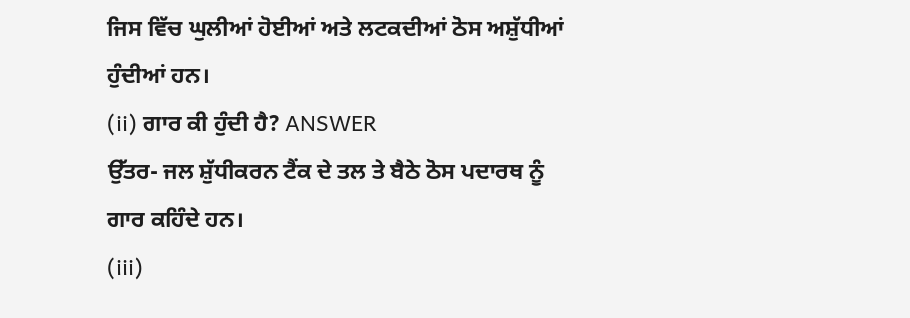ਜਿਸ ਵਿੱਚ ਘੁਲੀਆਂ ਹੋਈਆਂ ਅਤੇ ਲਟਕਦੀਆਂ ਠੋਸ ਅਸ਼ੁੱਧੀਆਂ ਹੁੰਦੀਆਂ ਹਨ।
(ii) ਗਾਰ ਕੀ ਹੁੰਦੀ ਹੈ? ANSWER
ਉੱਤਰ- ਜਲ ਸ਼ੁੱਧੀਕਰਨ ਟੈਂਕ ਦੇ ਤਲ ਤੇ ਬੈਠੇ ਠੋਸ ਪਦਾਰਥ ਨੂੰ ਗਾਰ ਕਹਿੰਦੇ ਹਨ।
(iii)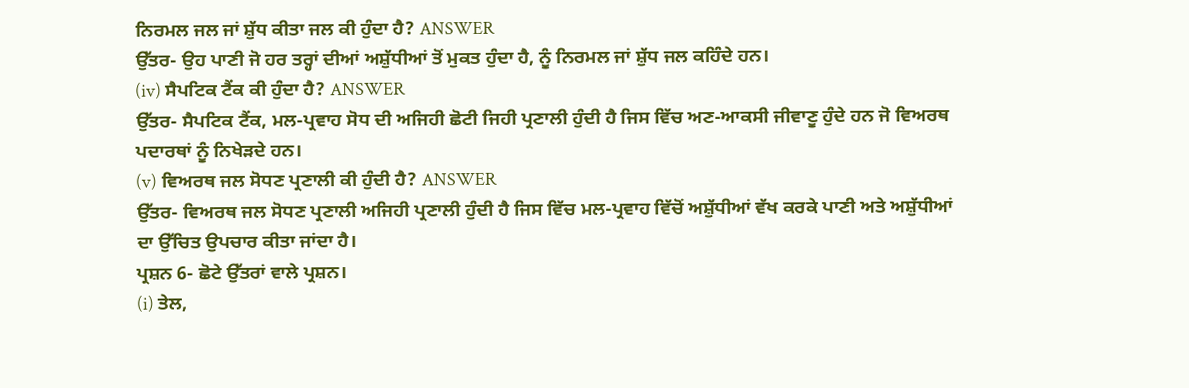ਨਿਰਮਲ ਜਲ ਜਾਂ ਸ਼ੁੱਧ ਕੀਤਾ ਜਲ ਕੀ ਹੁੰਦਾ ਹੈ? ANSWER
ਉੱਤਰ- ਉਹ ਪਾਣੀ ਜੋ ਹਰ ਤਰ੍ਹਾਂ ਦੀਆਂ ਅਸ਼ੁੱਧੀਆਂ ਤੋਂ ਮੁਕਤ ਹੁੰਦਾ ਹੈ, ਨੂੰ ਨਿਰਮਲ ਜਾਂ ਸ਼ੁੱਧ ਜਲ ਕਹਿੰਦੇ ਹਨ।
(iv) ਸੈਪਟਿਕ ਟੈਂਕ ਕੀ ਹੁੰਦਾ ਹੈ? ANSWER
ਉੱਤਰ- ਸੈਪਟਿਕ ਟੈਂਕ, ਮਲ-ਪ੍ਰਵਾਹ ਸੋਧ ਦੀ ਅਜਿਹੀ ਛੋਟੀ ਜਿਹੀ ਪ੍ਰਣਾਲੀ ਹੁੰਦੀ ਹੈ ਜਿਸ ਵਿੱਚ ਅਣ-ਆਕਸੀ ਜੀਵਾਣੂ ਹੁੰਦੇ ਹਨ ਜੋ ਵਿਅਰਥ ਪਦਾਰਥਾਂ ਨੂੰ ਨਿਖੇੜਦੇ ਹਨ।
(v) ਵਿਅਰਥ ਜਲ ਸੋਧਣ ਪ੍ਰਣਾਲੀ ਕੀ ਹੁੰਦੀ ਹੈ? ANSWER
ਉੱਤਰ- ਵਿਅਰਥ ਜਲ ਸੋਧਣ ਪ੍ਰਣਾਲੀ ਅਜਿਹੀ ਪ੍ਰਣਾਲੀ ਹੁੰਦੀ ਹੈ ਜਿਸ ਵਿੱਚ ਮਲ-ਪ੍ਰਵਾਹ ਵਿੱਚੋਂ ਅਸ਼ੁੱਧੀਆਂ ਵੱਖ ਕਰਕੇ ਪਾਣੀ ਅਤੇ ਅਸ਼ੁੱਧੀਆਂ ਦਾ ਉੱਚਿਤ ਉਪਚਾਰ ਕੀਤਾ ਜਾਂਦਾ ਹੈ।
ਪ੍ਰਸ਼ਨ 6- ਛੋਟੇ ਉੱਤਰਾਂ ਵਾਲੇ ਪ੍ਰਸ਼ਨ।
(i) ਤੇਲ,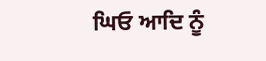ਘਿਓ ਆਦਿ ਨੂੰ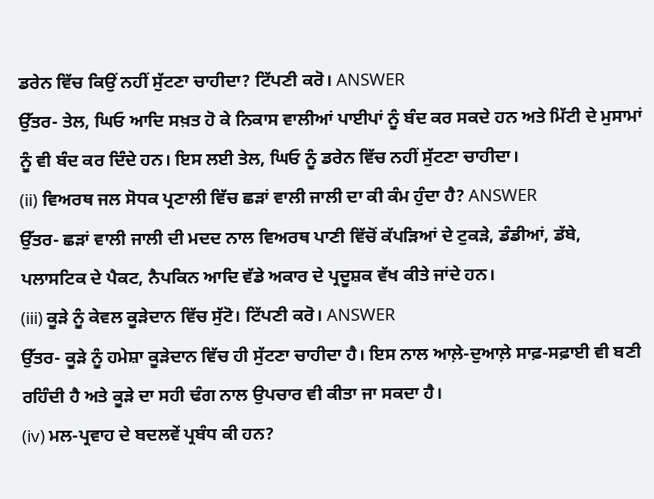ਡਰੇਨ ਵਿੱਚ ਕਿਉਂ ਨਹੀਂ ਸੁੱਟਣਾ ਚਾਹੀਦਾ? ਟਿੱਪਣੀ ਕਰੋ। ANSWER
ਉੱਤਰ- ਤੇਲ, ਘਿਓ ਆਦਿ ਸਖ਼ਤ ਹੋ ਕੇ ਨਿਕਾਸ ਵਾਲੀਆਂ ਪਾਈਪਾਂ ਨੂੰ ਬੰਦ ਕਰ ਸਕਦੇ ਹਨ ਅਤੇ ਮਿੱਟੀ ਦੇ ਮੁਸਾਮਾਂ ਨੂੰ ਵੀ ਬੰਦ ਕਰ ਦਿੰਦੇ ਹਨ। ਇਸ ਲਈ ਤੇਲ, ਘਿਓ ਨੂੰ ਡਰੇਨ ਵਿੱਚ ਨਹੀਂ ਸੁੱਟਣਾ ਚਾਹੀਦਾ।
(ii) ਵਿਅਰਥ ਜਲ ਸੋਧਕ ਪ੍ਰਣਾਲੀ ਵਿੱਚ ਛੜਾਂ ਵਾਲੀ ਜਾਲੀ ਦਾ ਕੀ ਕੰਮ ਹੁੰਦਾ ਹੈ? ANSWER
ਉੱਤਰ- ਛੜਾਂ ਵਾਲੀ ਜਾਲੀ ਦੀ ਮਦਦ ਨਾਲ ਵਿਅਰਥ ਪਾਣੀ ਵਿੱਚੋਂ ਕੱਪੜਿਆਂ ਦੇ ਟੁਕੜੇ, ਡੰਡੀਆਂ, ਡੱਬੇ, ਪਲਾਸਟਿਕ ਦੇ ਪੈਕਟ, ਨੈਪਕਿਨ ਆਦਿ ਵੱਡੇ ਅਕਾਰ ਦੇ ਪ੍ਰਦੂਸ਼ਕ ਵੱਖ ਕੀਤੇ ਜਾਂਦੇ ਹਨ।
(iii) ਕੂੜੇ ਨੂੰ ਕੇਵਲ ਕੂੜੇਦਾਨ ਵਿੱਚ ਸੁੱਟੋ। ਟਿੱਪਣੀ ਕਰੋ। ANSWER
ਉੱਤਰ- ਕੂੜੇ ਨੂੰ ਹਮੇਸ਼ਾ ਕੂੜੇਦਾਨ ਵਿੱਚ ਹੀ ਸੁੱਟਣਾ ਚਾਹੀਦਾ ਹੈ। ਇਸ ਨਾਲ ਆਲ਼ੇ-ਦੁਆਲ਼ੇ ਸਾਫ਼-ਸਫ਼ਾਈ ਵੀ ਬਣੀ ਰਹਿੰਦੀ ਹੈ ਅਤੇ ਕੂੜੇ ਦਾ ਸਹੀ ਢੰਗ ਨਾਲ ਉਪਚਾਰ ਵੀ ਕੀਤਾ ਜਾ ਸਕਦਾ ਹੈ।
(iv) ਮਲ-ਪ੍ਰਵਾਹ ਦੇ ਬਦਲਵੇਂ ਪ੍ਰਬੰਧ ਕੀ ਹਨ?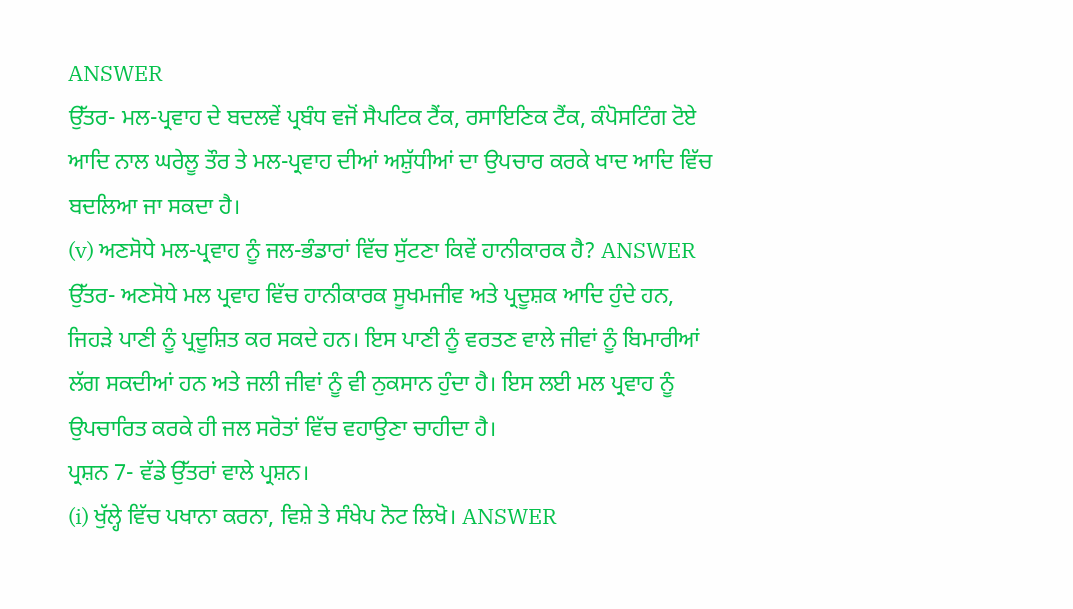ANSWER
ਉੱਤਰ- ਮਲ-ਪ੍ਰਵਾਹ ਦੇ ਬਦਲਵੇਂ ਪ੍ਰਬੰਧ ਵਜੋਂ ਸੈਪਟਿਕ ਟੈਂਕ, ਰਸਾਇਣਿਕ ਟੈਂਕ, ਕੰਪੋਸਟਿੰਗ ਟੋਏ ਆਦਿ ਨਾਲ ਘਰੇਲੂ ਤੌਰ ਤੇ ਮਲ-ਪ੍ਰਵਾਹ ਦੀਆਂ ਅਸ਼ੁੱਧੀਆਂ ਦਾ ਉਪਚਾਰ ਕਰਕੇ ਖਾਦ ਆਦਿ ਵਿੱਚ ਬਦਲਿਆ ਜਾ ਸਕਦਾ ਹੈ।
(v) ਅਣਸੋਧੇ ਮਲ-ਪ੍ਰਵਾਹ ਨੂੰ ਜਲ-ਭੰਡਾਰਾਂ ਵਿੱਚ ਸੁੱਟਣਾ ਕਿਵੇਂ ਹਾਨੀਕਾਰਕ ਹੈ? ANSWER
ਉੱਤਰ- ਅਣਸੋਧੇ ਮਲ ਪ੍ਰਵਾਹ ਵਿੱਚ ਹਾਨੀਕਾਰਕ ਸੂਖਮਜੀਵ ਅਤੇ ਪ੍ਰਦੂਸ਼ਕ ਆਦਿ ਹੁੰਦੇ ਹਨ, ਜਿਹੜੇ ਪਾਣੀ ਨੂੰ ਪ੍ਰਦੂਸ਼ਿਤ ਕਰ ਸਕਦੇ ਹਨ। ਇਸ ਪਾਣੀ ਨੂੰ ਵਰਤਣ ਵਾਲੇ ਜੀਵਾਂ ਨੂੰ ਬਿਮਾਰੀਆਂ ਲੱਗ ਸਕਦੀਆਂ ਹਨ ਅਤੇ ਜਲੀ ਜੀਵਾਂ ਨੂੰ ਵੀ ਨੁਕਸਾਨ ਹੁੰਦਾ ਹੈ। ਇਸ ਲਈ ਮਲ ਪ੍ਰਵਾਹ ਨੂੰ ਉਪਚਾਰਿਤ ਕਰਕੇ ਹੀ ਜਲ ਸਰੋਤਾਂ ਵਿੱਚ ਵਹਾਉਣਾ ਚਾਹੀਦਾ ਹੈ।
ਪ੍ਰਸ਼ਨ 7- ਵੱਡੇ ਉੱਤਰਾਂ ਵਾਲੇ ਪ੍ਰਸ਼ਨ।
(i) ਖੁੱਲ੍ਹੇ ਵਿੱਚ ਪਖਾਨਾ ਕਰਨਾ, ਵਿਸ਼ੇ ਤੇ ਸੰਖੇਪ ਨੋਟ ਲਿਖੋ। ANSWER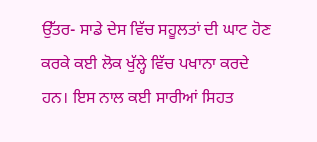ਉੱਤਰ- ਸਾਡੇ ਦੇਸ ਵਿੱਚ ਸਹੂਲਤਾਂ ਦੀ ਘਾਟ ਹੋਣ ਕਰਕੇ ਕਈ ਲੋਕ ਖੁੱਲ੍ਹੇ ਵਿੱਚ ਪਖਾਨਾ ਕਰਦੇ ਹਨ। ਇਸ ਨਾਲ ਕਈ ਸਾਰੀਆਂ ਸਿਹਤ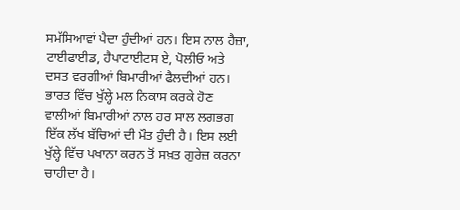ਸਮੱਸਿਆਵਾਂ ਪੈਦਾ ਹੁੰਦੀਆਂ ਹਨ। ਇਸ ਨਾਲ ਹੈਜ਼ਾ, ਟਾਈਫਾਈਡ, ਹੈਪਾਟਾਈਟਸ ਏ, ਪੋਲੀਓ ਅਤੇ ਦਸਤ ਵਰਗੀਆਂ ਬਿਮਾਰੀਆਂ ਫੈਲਦੀਆਂ ਹਨ। ਭਾਰਤ ਵਿੱਚ ਖੁੱਲ੍ਹੇ ਮਲ ਨਿਕਾਸ ਕਰਕੇ ਹੋਣ ਵਾਲੀਆਂ ਬਿਮਾਰੀਆਂ ਨਾਲ ਹਰ ਸਾਲ ਲਗਭਗ ਇੱਕ ਲੱਖ ਬੱਚਿਆਂ ਦੀ ਮੌਤ ਹੁੰਦੀ ਹੈ। ਇਸ ਲਈ ਖੁੱਲ੍ਹੇ ਵਿੱਚ ਪਖਾਨਾ ਕਰਨ ਤੋਂ ਸਖ਼ਤ ਗੁਰੇਜ਼ ਕਰਨਾ ਚਾਹੀਦਾ ਹੈ।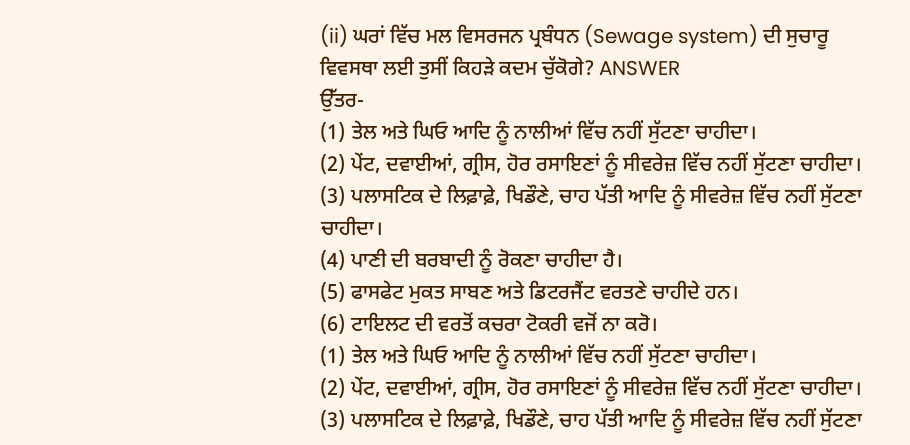(ii) ਘਰਾਂ ਵਿੱਚ ਮਲ ਵਿਸਰਜਨ ਪ੍ਰਬੰਧਨ (Sewage system) ਦੀ ਸੁਚਾਰੂ ਵਿਵਸਥਾ ਲਈ ਤੁਸੀਂ ਕਿਹੜੇ ਕਦਮ ਚੁੱਕੋਗੇ? ANSWER
ਉੱਤਰ-
(1) ਤੇਲ ਅਤੇ ਘਿਓ ਆਦਿ ਨੂੰ ਨਾਲੀਆਂ ਵਿੱਚ ਨਹੀਂ ਸੁੱਟਣਾ ਚਾਹੀਦਾ।
(2) ਪੇਂਟ, ਦਵਾਈਆਂ, ਗ੍ਰੀਸ, ਹੋਰ ਰਸਾਇਣਾਂ ਨੂੰ ਸੀਵਰੇਜ਼ ਵਿੱਚ ਨਹੀਂ ਸੁੱਟਣਾ ਚਾਹੀਦਾ।
(3) ਪਲਾਸਟਿਕ ਦੇ ਲਿਫ਼ਾਫ਼ੇ, ਖਿਡੌਣੇ, ਚਾਹ ਪੱਤੀ ਆਦਿ ਨੂੰ ਸੀਵਰੇਜ਼ ਵਿੱਚ ਨਹੀਂ ਸੁੱਟਣਾ ਚਾਹੀਦਾ।
(4) ਪਾਣੀ ਦੀ ਬਰਬਾਦੀ ਨੂੰ ਰੋਕਣਾ ਚਾਹੀਦਾ ਹੈ।
(5) ਫਾਸਫੇਟ ਮੁਕਤ ਸਾਬਣ ਅਤੇ ਡਿਟਰਜੈਂਟ ਵਰਤਣੇ ਚਾਹੀਦੇ ਹਨ।
(6) ਟਾਇਲਟ ਦੀ ਵਰਤੋਂ ਕਚਰਾ ਟੋਕਰੀ ਵਜੋਂ ਨਾ ਕਰੋ।
(1) ਤੇਲ ਅਤੇ ਘਿਓ ਆਦਿ ਨੂੰ ਨਾਲੀਆਂ ਵਿੱਚ ਨਹੀਂ ਸੁੱਟਣਾ ਚਾਹੀਦਾ।
(2) ਪੇਂਟ, ਦਵਾਈਆਂ, ਗ੍ਰੀਸ, ਹੋਰ ਰਸਾਇਣਾਂ ਨੂੰ ਸੀਵਰੇਜ਼ ਵਿੱਚ ਨਹੀਂ ਸੁੱਟਣਾ ਚਾਹੀਦਾ।
(3) ਪਲਾਸਟਿਕ ਦੇ ਲਿਫ਼ਾਫ਼ੇ, ਖਿਡੌਣੇ, ਚਾਹ ਪੱਤੀ ਆਦਿ ਨੂੰ ਸੀਵਰੇਜ਼ ਵਿੱਚ ਨਹੀਂ ਸੁੱਟਣਾ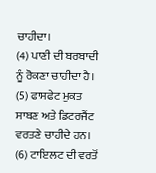ਚਾਹੀਦਾ।
(4) ਪਾਣੀ ਦੀ ਬਰਬਾਦੀ ਨੂੰ ਰੋਕਣਾ ਚਾਹੀਦਾ ਹੈ।
(5) ਫਾਸਫੇਟ ਮੁਕਤ ਸਾਬਣ ਅਤੇ ਡਿਟਰਜੈਂਟ ਵਰਤਣੇ ਚਾਹੀਦੇ ਹਨ।
(6) ਟਾਇਲਟ ਦੀ ਵਰਤੋਂ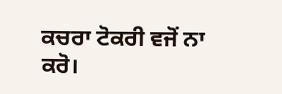ਕਚਰਾ ਟੋਕਰੀ ਵਜੋਂ ਨਾ ਕਰੋ।